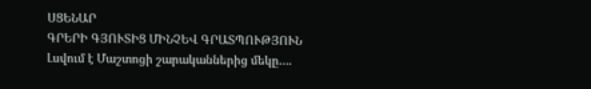ՍՑԵՆԱՐ
ԳՐԵՐԻ ԳՅՈՒՏԻՑ ՄԻՆՉԵՎ ԳՐԱՏՊՈՒԹՅՈՒՆ
Լսվում է Մաշտոցի շարականներից մեկը….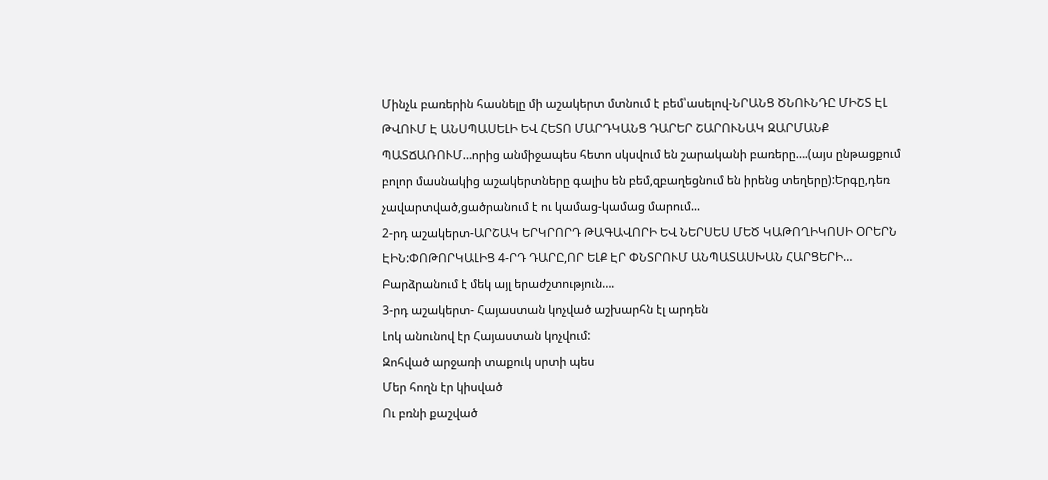Մինչև բառերին հասնելը մի աշակերտ մտնում է բեմ՝ասելով-ՆՐԱՆՑ ԾՆՈՒՆԴԸ ՄԻՇՏ ԷԼ ԹՎՈՒՄ Է ԱՆՍՊԱՍԵԼԻ ԵՎ ՀԵՏՈ ՄԱՐԴԿԱՆՑ ԴԱՐԵՐ ՇԱՐՈՒՆԱԿ ԶԱՐՄԱՆՔ ՊԱՏՃԱՌՈՒՄ…որից անմիջապես հետո սկսվում են շարականի բառերը….(այս ընթացքում բոլոր մասնակից աշակերտները գալիս են բեմ,զբաղեցնում են իրենց տեղերը):Երգը,դեռ չավարտված,ցածրանում է ու կամաց-կամաց մարում...
2-րդ աշակերտ-ԱՐՇԱԿ ԵՐԿՐՈՐԴ ԹԱԳԱՎՈՐԻ ԵՎ ՆԵՐՍԵՍ ՄԵԾ ԿԱԹՈՂԻԿՈՍԻ ՕՐԵՐՆ ԷԻՆ:ՓՈԹՈՐԿԱԼԻՑ 4-ՐԴ ԴԱՐԸ,ՈՐ ԵԼՔ ԷՐ ՓՆՏՐՈՒՄ ԱՆՊԱՏԱՍԽԱՆ ՀԱՐՑԵՐԻ…
Բարձրանում է մեկ այլ երաժշտություն….
3-րդ աշակերտ- Հայաստան կոչված աշխարհն էլ արդեն
Լոկ անունով էր Հայաստան կոչվում:
Զոհված արջառի տաքուկ սրտի պես
Մեր հողն էր կիսված
Ու բռնի քաշված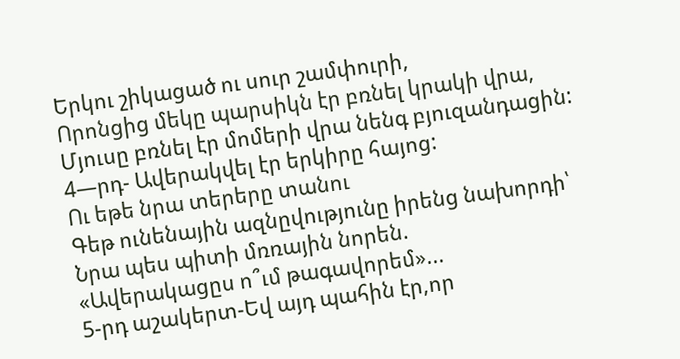Երկու շիկացած ու սուր շամփուրի,
Որոնցից մեկը պարսիկն էր բռնել կրակի վրա,
Մյուսը բռնել էր մոմերի վրա նենգ բյուզանդացին:
4—րդ- Ավերակվել էր երկիրը հայոց:
Ու եթե նրա տերերը տանու
Գեթ ունենային ազնըվությունը իրենց նախորդի՝
Նրա պես պիտի մռռային նորեն.
«Ավերակացըս ո՞ւմ թագավորեմ»...
5-րդ աշակերտ-Եվ այդ պահին էր,որ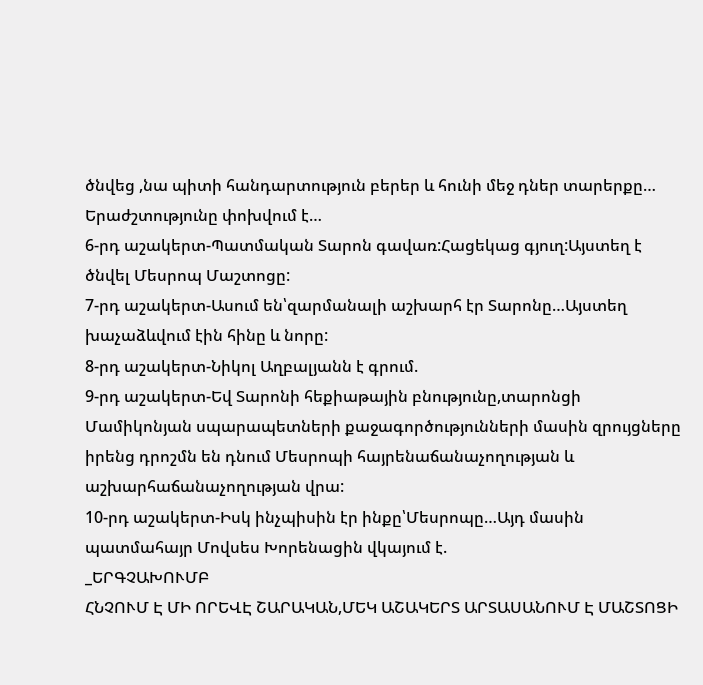ծնվեց ,նա պիտի հանդարտություն բերեր և հունի մեջ դներ տարերքը…
Երաժշտությունը փոխվում է…
6-րդ աշակերտ-Պատմական Տարոն գավառ:Հացեկաց գյուղ:Այստեղ է ծնվել Մեսրոպ Մաշտոցը:
7-րդ աշակերտ-Ասում են՝զարմանալի աշխարհ էր Տարոնը…Այստեղ խաչաձևվում էին հինը և նորը:
8-րդ աշակերտ-Նիկոլ Աղբալյանն է գրում.
9-րդ աշակերտ-Եվ Տարոնի հեքիաթային բնությունը,տարոնցի Մամիկոնյան սպարապետների քաջագործությունների մասին զրույցները իրենց դրոշմն են դնում Մեսրոպի հայրենաճանաչողության և աշխարհաճանաչողության վրա:
10-րդ աշակերտ-Իսկ ինչպիսին էր ինքը՝Մեսրոպը…Այդ մասին պատմահայր Մովսես Խորենացին վկայում է.
_ԵՐԳՉԱԽՈՒՄԲ
ՀՆՉՈՒՄ Է ՄԻ ՈՐԵՎԷ ՇԱՐԱԿԱՆ,ՄԵԿ ԱՇԱԿԵՐՏ ԱՐՏԱՍԱՆՈՒՄ Է ՄԱՇՏՈՑԻ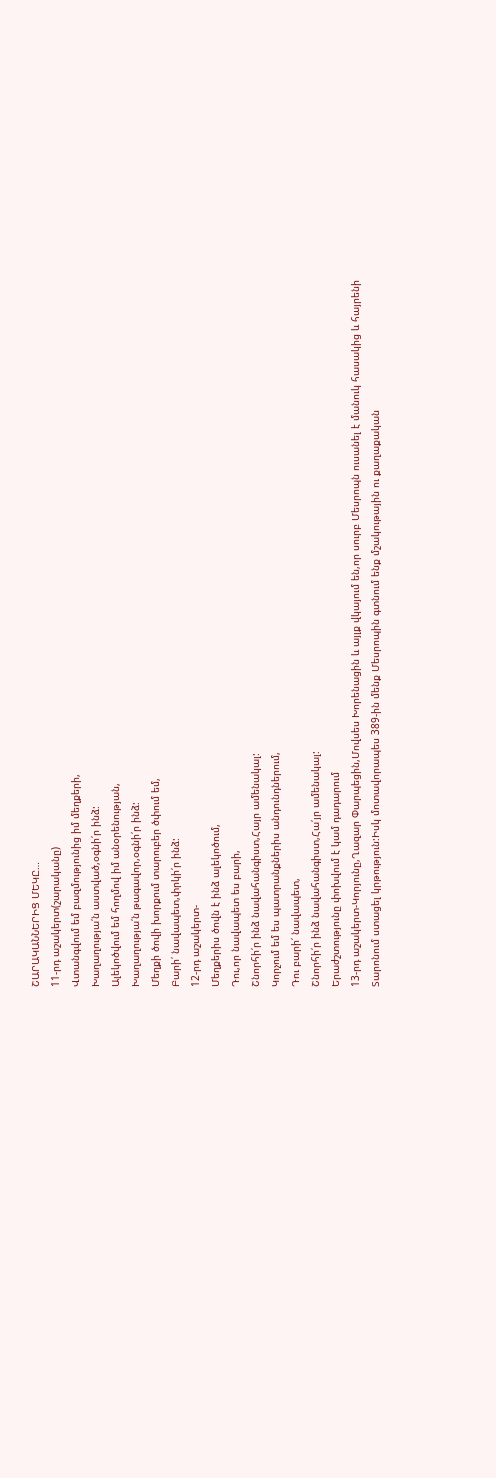ՇԱՐԱԿԱՆՆԵՐԻՑ ՄԵԿԸ…
11-րդ աշակերտ(շարականը)
Վտանգվում եմ բազմությունից իմ մեղքերի,
Խաղաղությա՛ն աստված,օգնի՛ր ինձ:
Ալեկոծվում եմ հողմով իմ անօրենության,
Խաղաղությա՛ն թագավոր,օգնի՛ր ինձ:
Մեղքի ծովի խորքում տարուբեր ծփում եմ,
Բարի՛ նավապետ,փրկի՛ր ինձ:
12-րդ աշակերտ-
Մեղքերիս ծովն է ինձ ալեկոծում,
Դու,որ նավապետ ես բարի,
Շնորհի՛ր ինձ նավահանգիստ,Հայր ամենակալ:
Կորչում եմ ես պատրանքներիս անդունդներում,
Դու բարի՛ նավապետ,
Շնորհի՛ր ինձ նավահանգիստ,Հա՛յր ամենակալ:
Երաժշտությունը փոխվում է կամ դադարում
13-րդ աշակերտ-Կորյունը,Ղազար Փարպեցին,Մովսես Խորենացին և այլք վկայում են,որ սուրբ Մեսրոպն ուսանել է մանուկ հասակից և հայրենի Տարոնում ստացել կրթություն:Իսկ մոտավորապես 389-ին մենք Մեսրոպին գտնում ենք մշակութային ու քաղաքական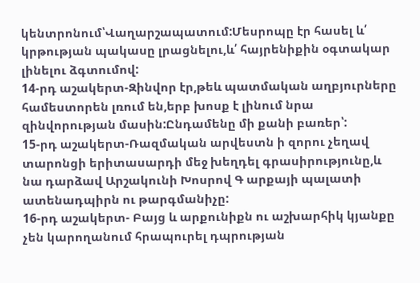կենտրոնում՝Վաղարշապատում:Մեսրոպը էր հասել և՛ կրթության պակասը լրացնելու,և՛ հայրենիքին օգտակար լինելու ձգտումով:
14-րդ աշակերտ-Զինվոր էր,թեև պատմական աղբյուրները համեստորեն լռում են,երբ խոսք է լինում նրա զինվորության մասին:Ընդամենը մի քանի բառեր՝:
15-րդ աշակերտ-Ռազմական արվեստն ի զորու չեղավ տարոնցի երիտասարդի մեջ խեղդել գրասիրությունը,և նա դարձավ Արշակունի Խոսրով Գ արքայի պալատի ատենադպիրն ու թարգմանիչը:
16-րդ աշակերտ- Բայց և արքունիքն ու աշխարհիկ կյանքը չեն կարողանում հրապուրել դպրության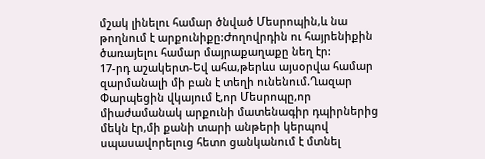մշակ լինելու համար ծնված Մեսրոպին,և նա թողնում է արքունիքը:Ժողովրդին ու հայրենիքին ծառայելու համար մայրաքաղաքը նեղ էր:
17-րդ աշակերտ-Եվ ահա,թերևս այսօրվա համար զարմանալի մի բան է տեղի ունենում.Ղազար Փարպեցին վկայում է,որ Մեսրոպը,որ միաժամանակ արքունի մատենագիր դպիրներից մեկն էր,մի քանի տարի անթերի կերպով սպասավորելուց հետո ցանկանում է մտնել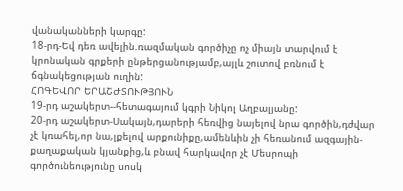վանականների կարգը:
18-րդ-Եվ դեռ ավելին.ռազմական գործիչը ոչ միայն տարվում է կրոնական գրքերի ընթերցանությամբ,այլև շուտով բռնում է ճգնակեցության ուղին:
ՀՈԳԵՎՈՐ ԵՐԱՇԺՏՈՒԹՅՈՒՆ
19-րդ աշակերտ--հետագայում կգրի Նիկոլ Աղբալյանը:
20-րդ աշակերտ-Սակայն,դարերի հեռվից նայելով նրա գործին,դժվար չէ կռահել,որ նա,լքելով արքունիքը,ամենևին չի հեռանում ազգային-քաղաքական կյանքից,և բնավ հարկավոր չէ Մեսրոպի գործունեությունը սոսկ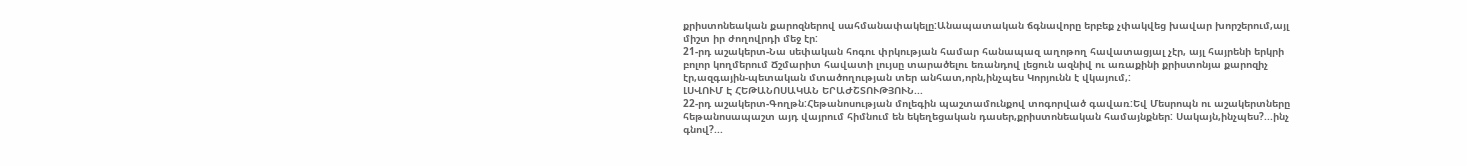քրիստոնեական քարոզներով սահմանափակելը:Անապատական ճգնավորը երբեք չփակվեց խավար խորշերում,այլ միշտ իր ժողովրդի մեջ էր:
21-րդ աշակերտ-Նա սեփական հոգու փրկության համար հանապազ աղոթող հավատացյալ չէր, այլ հայրենի երկրի բոլոր կողմերում Ճշմարիտ հավատի լույսը տարածելու եռանդով լեցուն ազնիվ ու առաքինի քրիստոնյա քարոզիչ էր,ազգային-պետական մտածողության տեր անհատ,որն,ինչպես Կորյունն է վկայում,:
ԼՍՎՈՒՄ Է ՀԵԹԱՆՈՍԱԿԱՆ ԵՐԱԺՇՏՈՒԹՅՈՒՆ...
22-րդ աշակերտ-Գողթն:Հեթանոսության մոլեգին պաշտամունքով տոգորված գավառ:Եվ Մեսրոպն ու աշակերտները հեթանոսապաշտ այդ վայրում հիմնում են եկեղեցական դասեր,քրիստոնեական համայնքներ: Սակայն,ինչպես?...ինչ գնով?...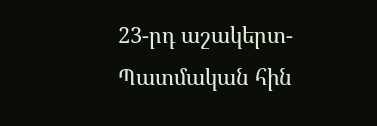23-րդ աշակերտ-Պատմական հին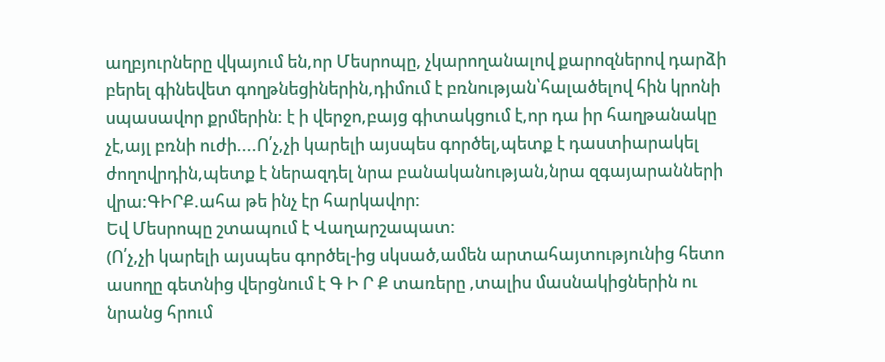աղբյուրները վկայում են,որ Մեսրոպը, չկարողանալով քարոզներով դարձի բերել գինեվետ գողթնեցիներին,դիմում է բռնության՝հալածելով հին կրոնի սպասավոր քրմերին: է ի վերջո,բայց գիտակցում է,որ դա իր հաղթանակը չէ,այլ բռնի ուժի....Ո՛չ,չի կարելի այսպես գործել,պետք է դաստիարակել ժողովրդին,պետք է ներազդել նրա բանականության,նրա զգայարանների վրա:ԳԻՐՔ.ահա թե ինչ էր հարկավոր:
Եվ Մեսրոպը շտապում է Վաղարշապատ:
(Ո՛չ,չի կարելի այսպես գործել-ից սկսած,ամեն արտահայտությունից հետո ասողը գետնից վերցնում է Գ Ի Ր Ք տառերը ,տալիս մասնակիցներին ու նրանց հրում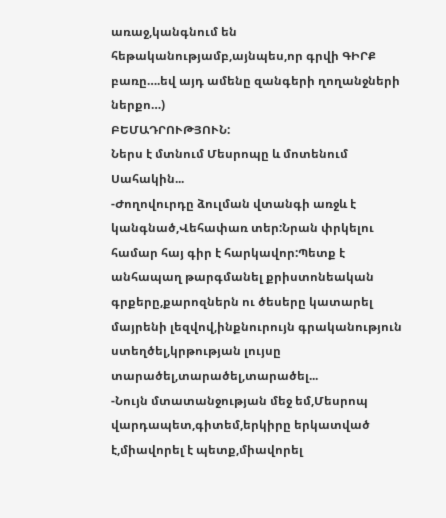առաջ,կանգնում են հեթականությամբ,այնպես,որ գրվի ԳԻՐՔ բառը….եվ այդ ամենը զանգերի ղողանջների ներքո…)
ԲԵՄԱԴՐՈՒԹՅՈՒՆ:
Ներս է մտնում Մեսրոպը և մոտենում Սահակին...
-Ժողովուրդը ձուլման վտանգի առջև է կանգնած,Վեհափառ տեր:Նրան փրկելու համար հայ գիր է հարկավոր:Պետք է անհապաղ թարգմանել քրիստոնեական գրքերը,քարոզներն ու ծեսերը կատարել մայրենի լեզվով,ինքնուրույն գրականություն ստեղծել,կրթության լույսը տարածել,տարածել,տարածել...
-Նույն մտատանջության մեջ եմ,Մեսրոպ վարդապետ,գիտեմ,երկիրը երկատված է,միավորել է պետք,միավորել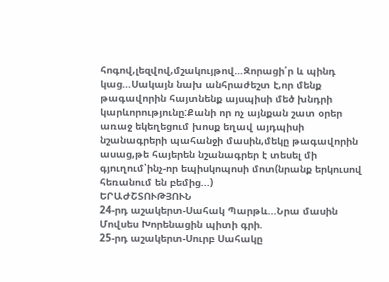հոգով,լեզվով,մշակույթով…Զորացի՛ր և պինդ կաց…Սակայն նախ անհրաժեշտ է,որ մենք թագավորին հայտնենք այսպիսի մեծ խնդրի կարևորությունը:Քանի որ ոչ այնքան շատ օրեր առաջ եկեղեցում խոսք եղավ այդպիսի նշանագրերի պահանջի մասին,մեկը թագավորին ասաց,թե հայերեն նշանագրեր է տեսել մի գյուղում՝ինչ-որ եպիսկոպոսի մոտ(նրանք երկուսով հեռանում են բեմից...)
ԵՐԱԺՇՏՈՒԹՅՈՒՆ
24-րդ աշակերտ-Սահակ Պարթև...Նրա մասին Մովսես Խորենացին պիտի գրի.
25-րդ աշակերտ-Սուրբ Սահակը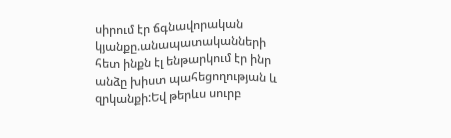սիրում էր ճգնավորական կյանքը.անապատականների հետ ինքն էլ ենթարկում էր ինր անձը խիստ պահեցողության և զրկանքի:Եվ թերևս սուրբ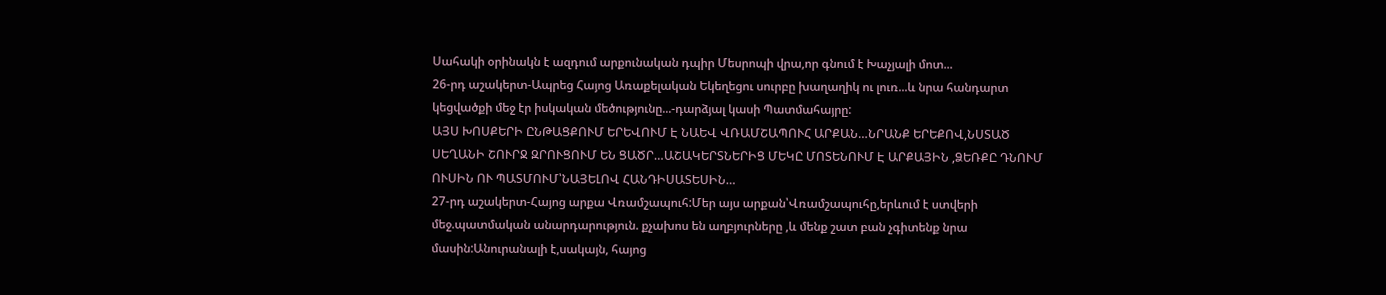Սահակի օրինակն է ազդում արքունական դպիր Մեսրոպի վրա,որ գնում է Խաչյալի մոտ...
26-րդ աշակերտ-Ապրեց Հայոց Առաքելական Եկեղեցու սուրբը խաղաղիկ ու լուռ...և նրա հանդարտ կեցվածքի մեջ էր իսկական մեծությունը...-դարձյալ կասի Պատմահայրը:
ԱՅՍ ԽՈՍՔԵՐԻ ԸՆԹԱՑՔՈՒՄ ԵՐԵՎՈՒՄ Է ՆԱԵՎ ՎՌԱՄՇԱՊՈՒՀ ԱՐՔԱՆ…ՆՐԱՆՔ ԵՐԵՔՈՎ,ՆՍՏԱԾ ՍԵՂԱՆԻ ՇՈՒՐՋ ԶՐՈՒՑՈՒՄ ԵՆ ՑԱԾՐ…ԱՇԱԿԵՐՏՆԵՐԻՑ ՄԵԿԸ ՄՈՏԵՆՈՒՄ Է ԱՐՔԱՅԻՆ ,ՁԵՌՔԸ ԴՆՈՒՄ ՈՒՍԻՆ ՈՒ ՊԱՏՄՈՒՄ՝ՆԱՅԵԼՈՎ ՀԱՆԴԻՍԱՏԵՍԻՆ…
27-րդ աշակերտ-Հայոց արքա Վռամշապուհ:Մեր այս արքան՝Վռամշապուհը,երևում է ստվերի մեջ.պատմական անարդարություն. քչախոս են աղբյուրները ,և մենք շատ բան չգիտենք նրա մասին:Անուրանալի է,սակայն, հայոց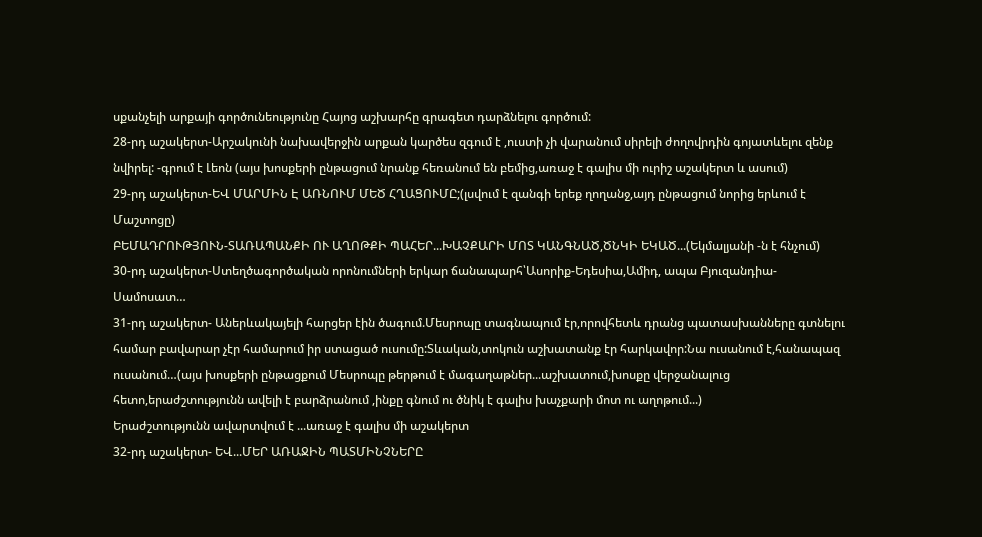սքանչելի արքայի գործունեությունը Հայոց աշխարհը գրագետ դարձնելու գործում:
28-րդ աշակերտ-Արշակունի նախավերջին արքան կարծես զգում է ,ուստի չի վարանում սիրելի ժողովրդին գոյատևելու զենք նվիրել: -գրում է Լեոն (այս խոսքերի ընթացում նրանք հեռանում են բեմից,առաջ է գալիս մի ուրիշ աշակերտ և ասում)
29-րդ աշակերտ-ԵՎ ՄԱՐՄԻՆ Է ԱՌՆՈՒՄ ՄԵԾ ՀՂԱՑՈՒՄԸ;(լսվում է զանգի երեք ղողանջ,այդ ընթացում նորից երևում է Մաշտոցը)
ԲԵՄԱԴՐՈՒԹՅՈՒՆ-ՏԱՌԱՊԱՆՔԻ ՈՒ ԱՂՈԹՔԻ ՊԱՀԵՐ...ԽԱՉՔԱՐԻ ՄՈՏ ԿԱՆԳՆԱԾ,ԾՆԿԻ ԵԿԱԾ...(Եկմալյանի -ն է հնչում)
30-րդ աշակերտ-Ստեղծագործական որոնումների երկար ճանապարհ՝Ասորիք-Եդեսիա,Ամիդ, ապա Բյուզանդիա- Սամոսատ…
31-րդ աշակերտ- Աներևակայելի հարցեր էին ծագում.Մեսրոպը տագնապում էր,որովհետև դրանց պատասխանները գտնելու համար բավարար չէր համարում իր ստացած ուսումը:Տևական,տոկուն աշխատանք էր հարկավոր:Նա ուսանում է,հանապազ ուսանում…(այս խոսքերի ընթացքում Մեսրոպը թերթում է մագաղաթներ...աշխատում,խոսքը վերջանալուց հետո,երաժշտությունն ավելի է բարձրանում ,ինքը գնում ու ծնիկ է գալիս խաչքարի մոտ ու աղոթում...)
Երաժշտությունն ավարտվում է ...առաջ է գալիս մի աշակերտ
32-րդ աշակերտ- ԵՎ...ՄԵՐ ԱՌԱՋԻՆ ՊԱՏՄԻՆՉՆԵՐԸ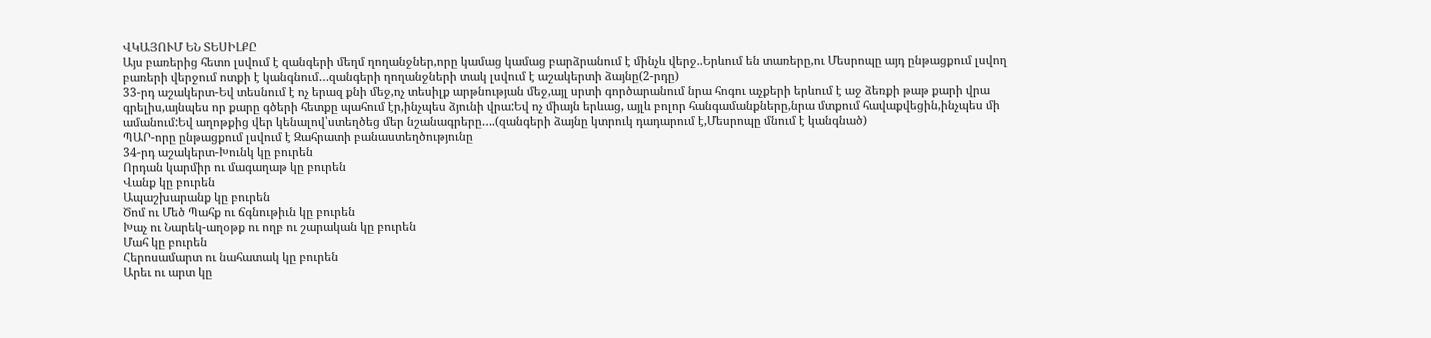ՎԿԱՅՈՒՄ ԵՆ ՏԵՍԻԼՔԸ
Այս բառերից հետո լսվում է զանգերի մեղմ ղողանջներ,որը կամաց կամաց բարձրանում է մինչև վերջ..Երևում են տառերը,ու Մեսրոպը այդ ընթացքում լսվող բառերի վերջում ոտքի է կանգնում…զանգերի ղողանջների տակ լսվում է աշակերտի ձայնը(2-րդը)
33-րդ աշակերտ-Եվ տեսնում է ոչ երազ քնի մեջ,ոչ տեսիլք արթնության մեջ,այլ սրտի գործարանում նրա հոգու աչքերի երևում է աջ ձեռքի թաթ քարի վրա գրելիս,այնպես որ քարը գծերի հետքը պահում էր,ինչպես ձյունի վրա:Եվ ոչ միայն երևաց, այլև բոլոր հանգամանքները,նրա մտքում հավաքվեցին,ինչպես մի ամանում:Եվ աղոթքից վեր կենալով՝ստեղծեց մեր նշանագրերը….(զանգերի ձայնը կտրուկ դադարում է,Մեսրոպը մնում է կանգնած)
ՊԱՐ-որը ընթացքում լսվում է Զահրատի բանաստեղծությունը
34-րդ աշակերտ-Խունկ կը բուրեն
Որդան կարմիր ու մագաղաթ կը բուրեն
Վանք կը բուրեն
Ապաշխարանք կը բուրեն
Ծոմ ու Մեծ Պահք ու ճգնութիւն կը բուրեն
Խաչ ու Նարեկ-աղօթք ու ողբ ու շարական կը բուրեն
Մահ կը բուրեն
Հերոսամարտ ու նահատակ կը բուրեն
Արեւ ու արտ կը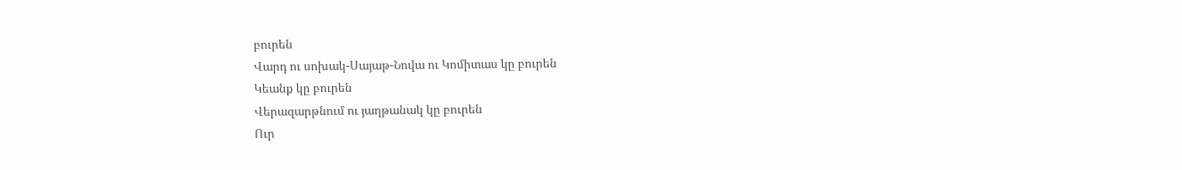բուրեն
Վարդ ու սոխակ-Սայաթ-Նովա ու Կոմիտաս կը բուրեն
Կեանք կը բուրեն
Վերազարթնում ու յաղթանակ կը բուրեն
Ուր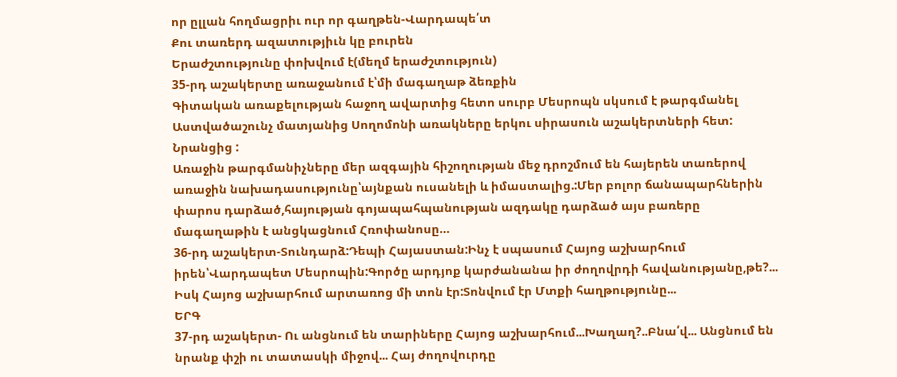որ ըլլան հողմացրիւ ուր որ գաղթեն-Վարդապե՛տ
Քու տառերդ ազատությիւն կը բուրեն
Երաժշտությունը փոխվում է(մեղմ երաժշտություն)
35-րդ աշակերտը առաջանում է՝մի մագաղաթ ձեռքին
Գիտական առաքելության հաջող ավարտից հետո սուրբ Մեսրոպն սկսում է թարգմանել Աստվածաշունչ մատյանից Սողոմոնի առակները երկու սիրասուն աշակերտների հետ: Նրանցից :
Առաջին թարգմանիչները մեր ազգային հիշողության մեջ դրոշմում են հայերեն տառերով առաջին նախադասությունը՝այնքան ուսանելի և իմաստալից.:Մեր բոլոր ճանապարհներին փարոս դարձած,հայության գոյապահպանության ազդակը դարձած այս բառերը մագաղաթին է անցկացնում Հռոփանոսը…
36-րդ աշակերտ-Տունդարձ:Դեպի Հայաստան:Ինչ է սպասում Հայոց աշխարհում իրեն՝Վարդապետ Մեսրոպին:Գործը արդյոք կարժանանա իր ժողովրդի հավանությանը,թե?... Իսկ Հայոց աշխարհում արտառոց մի տոն էր:Տոնվում էր Մտքի հաղթությունը...
ԵՐԳ
37-րդ աշակերտ- Ու անցնում են տարիները Հայոց աշխարհում...Խաղաղ?..Բնա՛վ... Անցնում են նրանք փշի ու տատասկի միջով... Հայ ժողովուրդը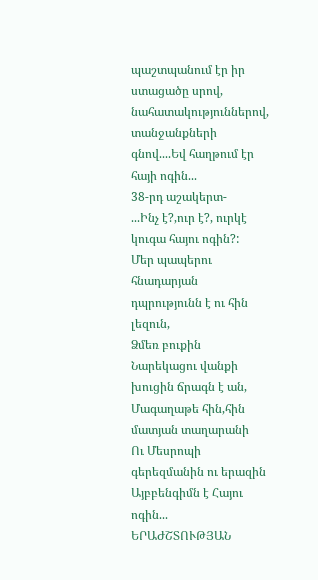պաշտպանում էր իր ստացածը սրով, նահատակություններով, տանջանքների գնով....Եվ հաղթում էր հայի ոգին...
38-րդ աշակերտ-
...Ինչ է?,ուր է?, ուրկէ կուգա հայու ոգին?:
Մեր պապերու հնադարյան դպրությունն է ու հին լեզուն,
Ձմեռ բուքին Նարեկացու վանքի խուցին ճրագն է ան,
Մագաղաթե հին,հին մատյան տաղարանի
Ու Մեսրոպի գերեզմանին ու երազին
Այբբենգիմն է Հայու ոգին...
ԵՐԱԺՇՏՈՒԹՅԱՆ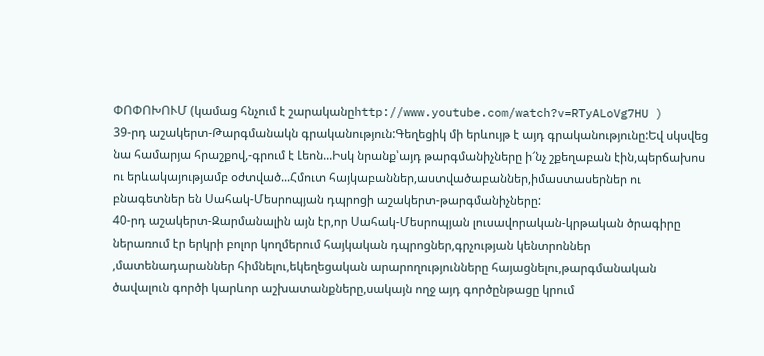ՓՈՓՈԽՈՒՄ (կամաց հնչում է շարականըhttp://www.youtube.com/watch?v=RTyALoVg7HU )
39-րդ աշակերտ-Թարգմանակն գրականություն:Գեղեցիկ մի երևույթ է այդ գրականությունը:Եվ սկսվեց նա համարյա հրաշքով,-գրում է Լեոն...Իսկ նրանք՝այդ թարգմանիչները ի՜նչ շքեղաբան էին,պերճախոս ու երևակայությամբ օժտված...Հմուտ հայկաբաններ,աստվածաբաններ,իմաստասերներ ու բնագետներ են Սահակ-Մեսրոպյան դպրոցի աշակերտ-թարգմանիչները:
40-րդ աշակերտ-Զարմանալին այն էր,որ Սահակ-Մեսրոպյան լուսավորական-կրթական ծրագիրը ներառում էր երկրի բոլոր կողմերում հայկական դպրոցներ,գրչության կենտրոններ ,մատենադարաններ հիմնելու,եկեղեցական արարողությունները հայացնելու,թարգմանական ծավալուն գործի կարևոր աշխատանքները,սակայն ողջ այդ գործընթացը կրում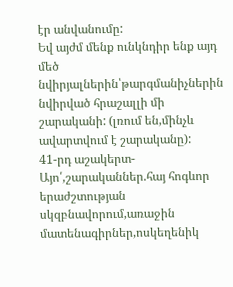էր անվանումը:
Եվ այժմ մենք ունկնդիր ենք այդ մեծ նվիրյալներին՝թարգմանիչներին նվիրված հրաշալլի մի շարականի: (լռում են,մինչև ավարտվում է շարականը):
41-րդ աշակերտ-Այո՛,շարականներ.հայ հոգևոր երաժշտության սկզբնավորում,առաջին մատենագիրներ,ոսկեղենիկ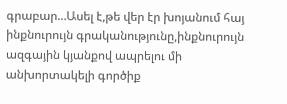գրաբար…Ասել է,թե վեր էր խոյանում հայ ինքնուրույն գրականությունը,ինքնուրույն ազգային կյանքով ապրելու մի անխորտակելի գործիք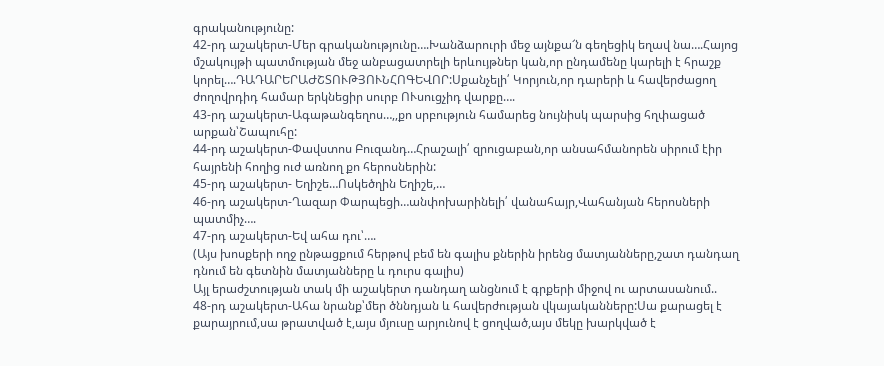գրականությունը:
42-րդ աշակերտ-Մեր գրականությունը….Խանձարուրի մեջ այնքա՜ն գեղեցիկ եղավ նա….Հայոց մշակույթի պատմության մեջ անբացատրելի երևույթներ կան,որ ընդամենը կարելի է հրաշք կորել….ԴԱԴԱՐԵՐԱԺՇՏՈՒԹՅՈՒՆՀՈԳԵՎՈՐ:Սքանչելի՛ Կորյուն,որ դարերի և հավերժացող ժողովրդիդ համար երկնեցիր սուրբ ՈՒսուցչիդ վարքը….
43-րդ աշակերտ-Ագաթանգեղոս…,,քո սրբություն համարեց նույնիսկ պարսից հղփացած արքան՝Շապուհը:
44-րդ աշակերտ-Փավստոս Բուզանդ…Հրաշալի՛ զրուցաբան,որ անսահմանորեն սիրում էիր հայրենի հողից ուժ առնող քո հերոսներին:
45-րդ աշակերտ- Եղիշե…Ոսկեծղին Եղիշե,…
46-րդ աշակերտ-Ղազար Փարպեցի…անփոխարինելի՛ վանահայր,Վահանյան հերոսների պատմիչ….
47-րդ աշակերտ-Եվ ահա դու՝….
(Այս խոսքերի ողջ ընթացքում հերթով բեմ են գալիս քներին իրենց մատյանները,շատ դանդաղ դնում են գետնին մատյանները և դուրս գալիս)
Այլ երաժշտության տակ մի աշակերտ դանդաղ անցնում է գրքերի միջով ու արտասանում..
48-րդ աշակերտ-Ահա նրանք՝մեր ծննդյան և հավերժության վկայականները:Սա քարացել է քարայրում,սա թրատված է,այս մյուսը արյունով է ցողված,այս մեկը խարկված է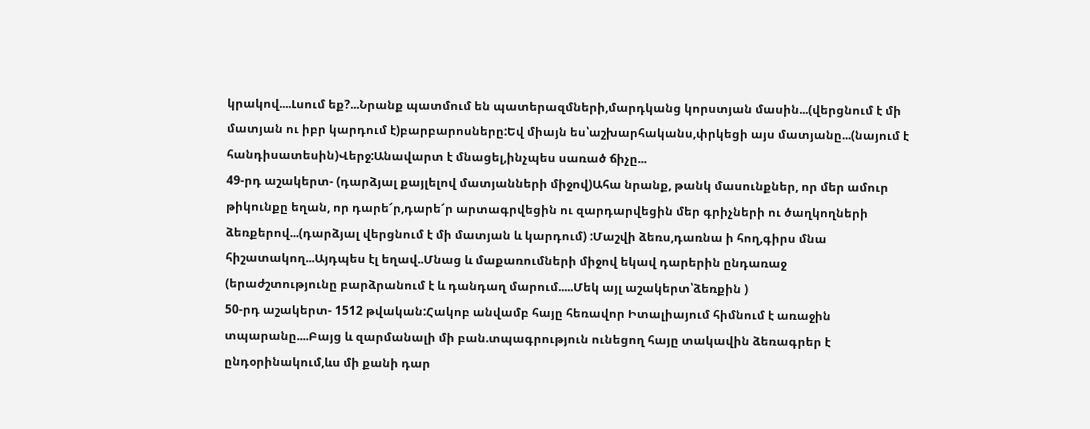կրակով....Լսում եք?...Նրանք պատմում են պատերազմների,մարդկանց կորստյան մասին...(վերցնում է մի մատյան ու իբր կարդում է)բարբարոսները:Եվ միայն ես՝աշխարհականս,փրկեցի այս մատյանը...(նայում է հանդիսատեսին)Վերջ:Անավարտ է մնացել,ինչպես սառած ճիչը...
49-րդ աշակերտ- (դարձյալ քայլելով մատյանների միջով)Ահա նրանք, թանկ մասունքներ, որ մեր ամուր թիկունքը եղան, որ դարե՜ր,դարե՜ր արտագրվեցին ու զարդարվեցին մեր գրիչների ու ծաղկողների ձեռքերով...(դարձյալ վերցնում է մի մատյան և կարդում) :Մաշվի ձեռս,դառնա ի հող,գիրս մնա հիշատակող...Այդպես էլ եղավ..Մնաց և մաքառումների միջով եկավ դարերին ընդառաջ
(երաժշտությունը բարձրանում է և դանդաղ մարում.....Մեկ այլ աշակերտ՝ձեռքին )
50-րդ աշակերտ- 1512 թվական:Հակոբ անվամբ հայը հեռավոր Իտալիայում հիմնում է առաջին տպարանը....Բայց և զարմանալի մի բան.տպագրություն ունեցող հայը տակավին ձեռագրեր է ընդօրինակում,ևս մի քանի դար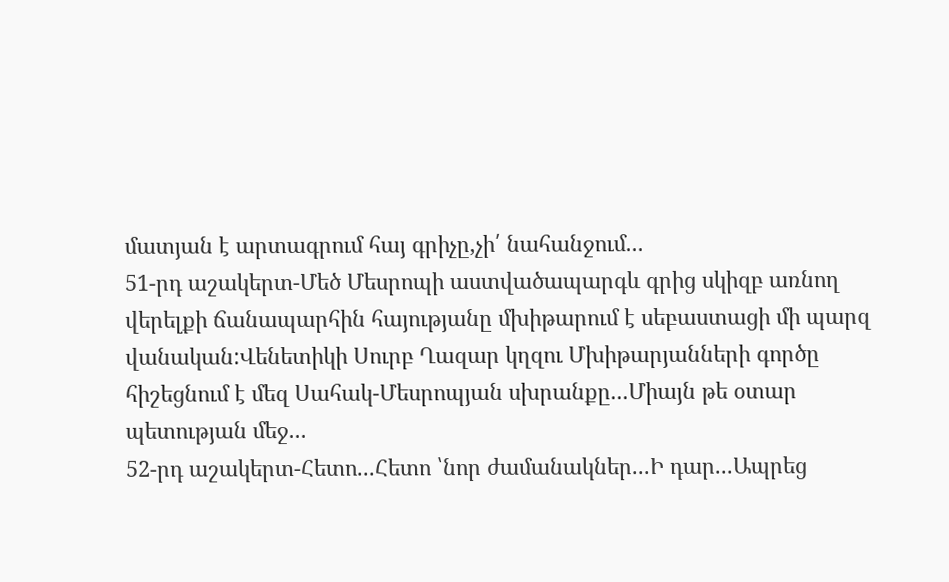մատյան է արտագրում հայ գրիչը,չի՛ նահանջում...
51-րդ աշակերտ-Մեծ Մեսրոպի աստվածապարգև գրից սկիզբ առնող վերելքի ճանապարհին հայությանը մխիթարում է սեբաստացի մի պարզ վանական:Վենետիկի Սուրբ Ղազար կղզու Մխիթարյանների գործը հիշեցնում է մեզ Սահակ-Մեսրոպյան սխրանքը...Միայն թե օտար պետության մեջ...
52-րդ աշակերտ-Հետո...Հետո ՝նոր ժամանակներ...Ի դար...Ապրեց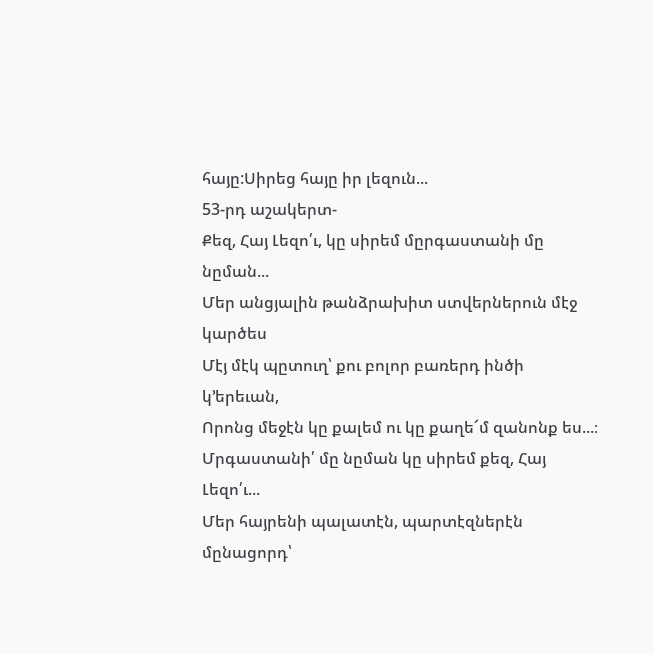հայը:Սիրեց հայը իր լեզուն...
53-րդ աշակերտ-
Քեզ, Հայ Լեզո՛ւ, կը սիրեմ մըրգաստանի մը նըման...
Մեր անցյալին թանձրախիտ ստվերներուն մէջ կարծես
Մէյ մէկ պըտուղ՝ քու բոլոր բառերդ ինծի կ՚երեւան,
Որոնց մեջէն կը քալեմ ու կը քաղե՜մ զանոնք ես...։
Մրգաստանի՛ մը նըման կը սիրեմ քեզ, Հայ Լեզո՛ւ...
Մեր հայրենի պալատէն, պարտէզներէն մընացորդ՝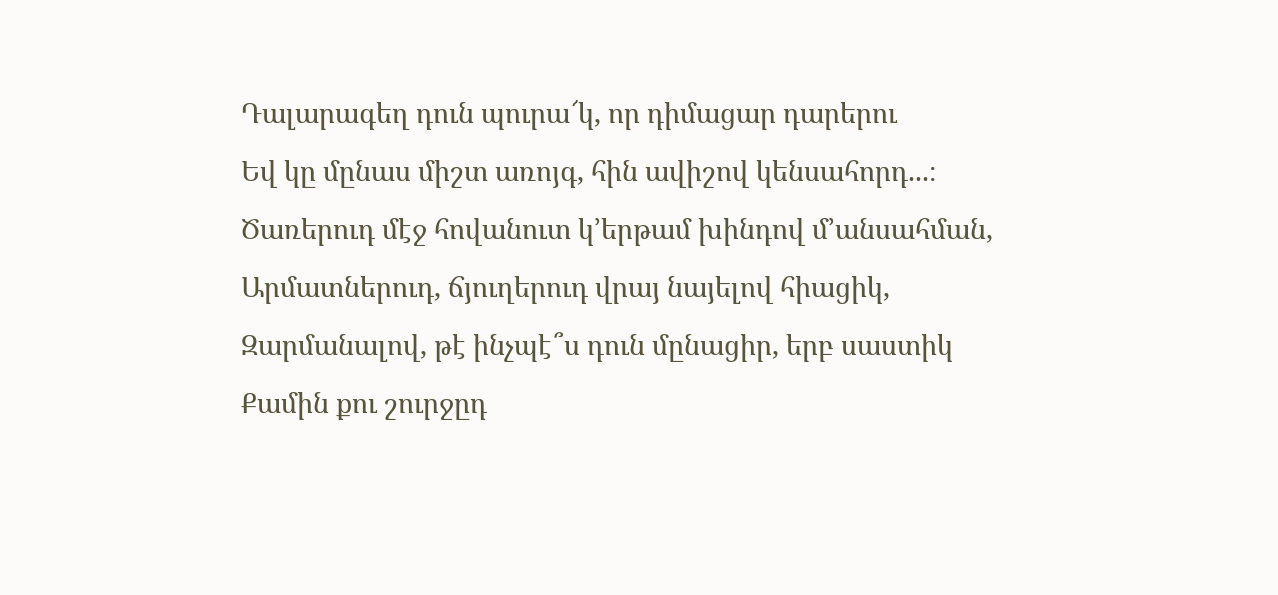Դալարագեղ դուն պուրա՜կ, որ դիմացար դարերու
Եվ կը մընաս միշտ առոյգ, հին ավիշով կենսահորդ...։
Ծառերուդ մէջ հովանուտ կ՚երթամ խինդով մ՚անսահման,
Արմատներուդ, ճյուղերուդ վրայ նայելով հիացիկ,
Զարմանալով, թէ ինչպէ՞ս դուն մընացիր, երբ սաստիկ
Քամին քու շուրջըդ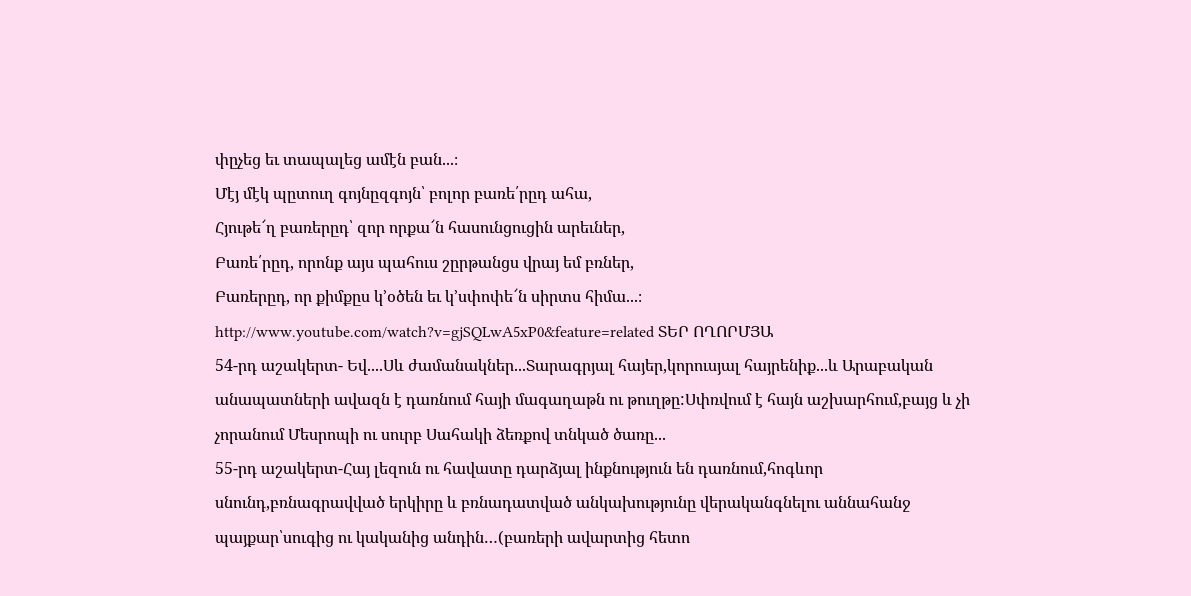փըչեց եւ տապալեց ամէն բան...։
Մէյ մէկ պըտուղ գոյնըզգոյն՝ բոլոր բառե՛րըդ ահա,
Հյութե՜ղ բառերըդ՝ զոր որքա՜ն հասունցուցին արեւներ,
Բառե՛րըդ, որոնք այս պահուս շըրթանցս վրայ եմ բռներ,
Բառերըդ, որ քիմքըս կ՚օծեն եւ կ՚սփոփե՜ն սիրտս հիմա...։
http://www.youtube.com/watch?v=gjSQLwA5xP0&feature=related ՏԵՐ ՈՂՈՐՄՅԱ
54-րդ աշակերտ- Եվ....Սև ժամանակներ...Տարագրյալ հայեր,կորուսյալ հայրենիք...և Արաբական անապատների ավազն է դառնում հայի մագաղաթն ու թուղթը:Սփռվում է հայն աշխարհում,բայց և չի չորանում Մեսրոպի ու սուրբ Սահակի ձեռքով տնկած ծառը...
55-րդ աշակերտ-Հայ լեզուն ու հավատը դարձյալ ինքնություն են դառնում,հոգևոր սնունդ,բռնագրավված երկիրը և բռնադատված անկախությունը վերականգնելու աննահանջ պայքար՝սուգից ու կականից անդին…(բառերի ավարտից հետո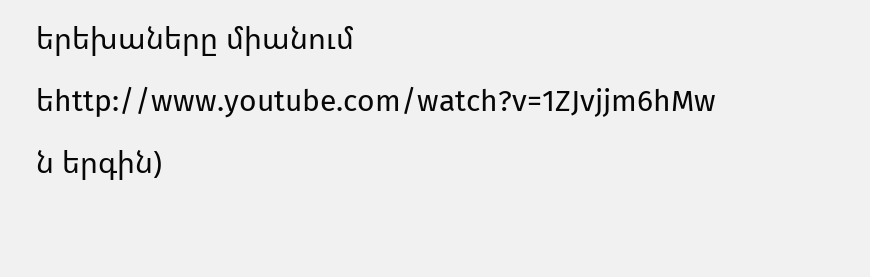երեխաները միանում եhttp://www.youtube.com/watch?v=1ZJvjjm6hMw
ն երգին)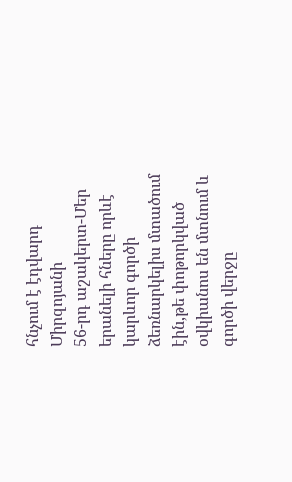հնչում է էդվարդ Միրզոյանի
56-րդ աշակերտ-Մեր երանելի հները որևէ կարևոր գործի ձեռնարկելիս մտածում էին,թե փոթորկված օվկիանոս են մտնում և գործի վերջը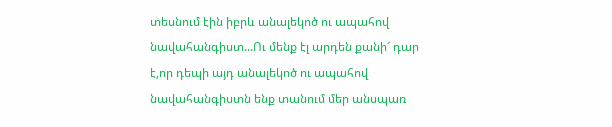տեսնում էին իբրև անալեկոծ ու ապահով նավահանգիստ...Ու մենք էլ արդեն քանի՜ դար է,որ դեպի այդ անալեկոծ ու ապահով նավահանգիստն ենք տանում մեր անսպառ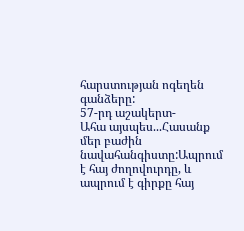հարստության ոգեղեն գանձերը:
57-րդ աշակերտ-
Ահա այսպես...Հասանք մեր բաժին նավահանգիստը:Ապրում է հայ ժողովուրդը, և ապրում է գիրքը հայ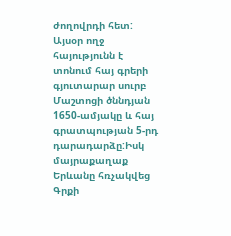ժողովրդի հետ: Այսօր ողջ հայությունն է տոնում հայ գրերի գյուտարար սուրբ Մաշտոցի ծննդյան 1650-ամյակը և հայ գրատպության 5-րդ դարադարձը:Իսկ մայրաքաղաք Երևանը հռչակվեց Գրքի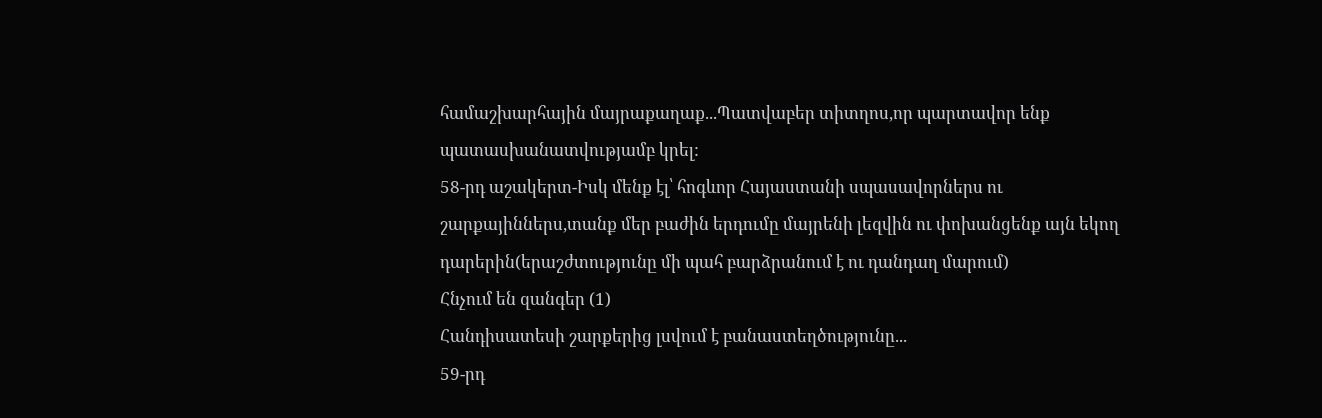համաշխարհային մայրաքաղաք...Պատվաբեր տիտղոս,որ պարտավոր ենք պատասխանատվությամբ կրել:
58-րդ աշակերտ-Իսկ մենք էլ՝ հոգևոր Հայաստանի սպասավորներս ու շարքայիններս,տանք մեր բաժին երդումը մայրենի լեզվին ու փոխանցենք այն եկող դարերին(երաշժտությունը մի պահ բարձրանում է ու դանդաղ մարում)
Հնչում են զանգեր (1)
Հանդիսատեսի շարքերից լսվում է բանաստեղծությունը...
59-րդ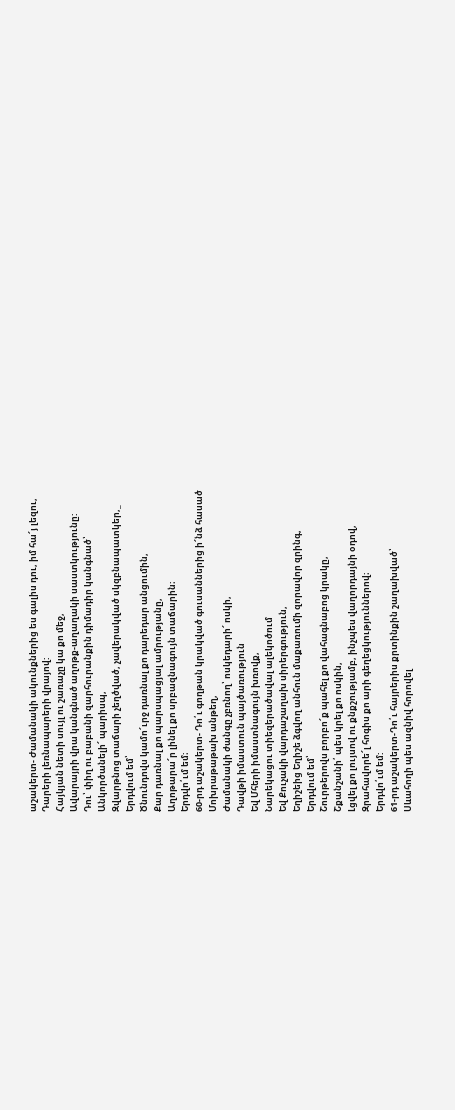աշակերտ- Ժամանակի ակունքներից ես գալիս դու, իմ հա՜յ լեզու,
Դարերի լեռնապարերի վրայով:
Հայկյան նետի սույլ ու շառաչը կա քո մեջ,
Ավարայրի վրա կանգնած աղոթք-աղաղակի սաստկությունը:
Դու՝ փիղ ու բաբանի զարհուրանքին դիմադիր կանգնած՝
Անկործանելի՜ պարիսպ,
Զվարթնոց տաճարի չեղծված, չավերակված սկզբնապատկեր,_
Երդվում եմ՝
Ծնունդովս կամո՜ւրջ դառնալ քո դարեդար անցումին,
Քար դառնալ քո պարսպացյալ ամրությանը,
Աղոթարա՜ր լինել քո սրբազնագույն տաճարին։
Երդվո՛ւմ եմ։
60-րդ աշակերտ- Դո՛ւ գողթան կրակված գուսաններից ի՜նձ հասած
Մոխրաթաթախ անթեղ,
Ժամանակի ժանգը չբռնող՝ ոսկեդարի՜ ոսկի,
Դավթի իմաստուն պայծառություն
Եվ Մհերի իմաստնագույն խռովք,
Նարեկացու տիեզերածավալ ալեկոծում
Եվ Քուչակի վարդաշաղախ սիրերգություն,
Եղիշեից Եղիշե ձգվող անհուն մաքառումի զորավոր զրինգ,
Երդվում եմ՝
Շուրթերովս բորբո՜ք պահել քո վահագնաբոց կրակը,
Շքանշանի՛ պես կրել քո ոսկին,
Լցվել քո լույսով ու քնքշությամբ, ինչպես վաղորդայնի օդով,
Զրահավորե՜լ հոգիս քո արի գեղեցկություններով։
Երդվո՛ւմ եմ:
61-րդ աշակերտ-Դո՛ւ հայրերիս քրտինքին շաղախված՝
Սևահողի պես ազնիվ հորովել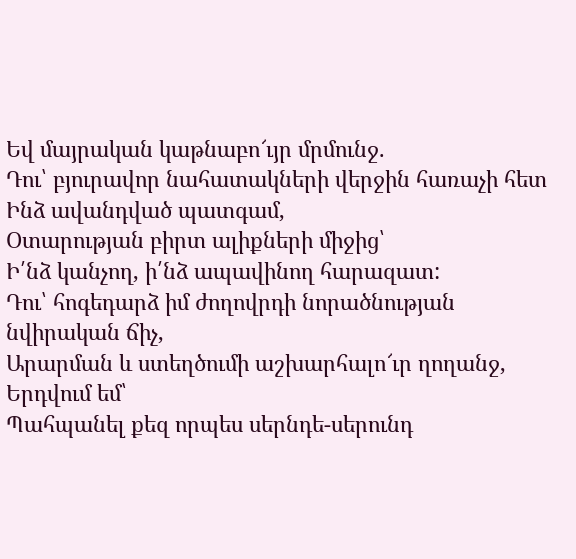Եվ մայրական կաթնաբո՜ւյր մրմունջ.
Դու՝ բյուրավոր նահատակների վերջին հառաչի հետ
Ինձ ավանդված պատգամ,
Օտարության բիրտ ալիքների միջից՝
Ի՛նձ կանչող, ի՛նձ ապավինող հարազատ:
Դու՝ հոգեդարձ իմ ժողովրդի նորածնության նվիրական ճիչ,
Արարման և ստեղծումի աշխարհալո՜ւր ղողանջ,
Երդվում եմ՝
Պահպանել քեզ որպես սերնդե-սերունդ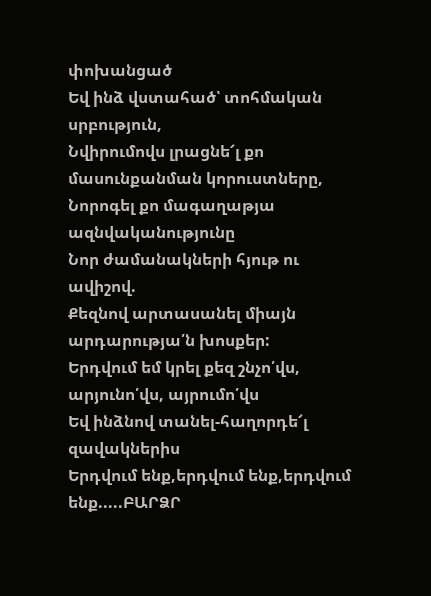փոխանցած
Եվ ինձ վստահած՝ տոհմական սրբություն,
Նվիրումովս լրացնե՜լ քո մասունքանման կորուստները,
Նորոգել քո մագաղաթյա ազնվականությունը
Նոր ժամանակների հյութ ու ավիշով.
Քեզնով արտասանել միայն արդարությա՛ն խոսքեր:
Երդվում եմ կրել քեզ շնչո՛վս, արյունո՛վս, այրումո՛վս
Եվ ինձնով տանել-հաղորդե՜լ զավակներիս
Երդվում ենք,երդվում ենք,երդվում ենք.....ԲԱՐՁՐ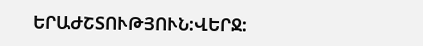ԵՐԱԺՇՏՈՒԹՅՈՒՆ:ՎԵՐՋ: